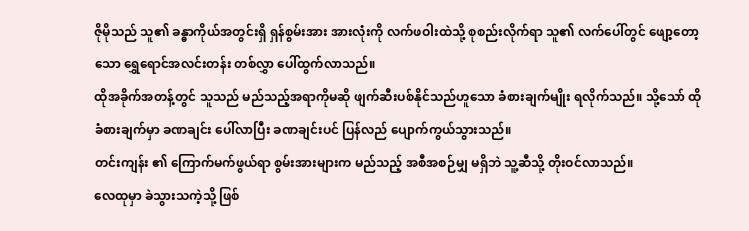ဇိုမိုသည် သူ၏ ခန္ဓာကိုယ်အတွင်းရှိ ရှန်စွမ်းအား အားလုံးကို လက်ဖဝါးထဲသို့ စုစည်းလိုက်ရာ သူ၏ လက်ပေါ်တွင် ဖျော့တော့သော ရွှေရောင်အလင်းတန်း တစ်လွှာ ပေါ်ထွက်လာသည်။
ထိုအခိုက်အတန့်တွင် သူသည် မည်သည့်အရာကိုမဆို ဖျက်ဆီးပစ်နိုင်သည်ဟူသော ခံစားချက်မျိုး ရလိုက်သည်။ သို့သော် ထိုခံစားချက်မှာ ခဏချင်း ပေါ်လာပြီး ခဏချင်းပင် ပြန်လည် ပျောက်ကွယ်သွားသည်။
တင်းကျန်း ၏ ကြောက်မက်ဖွယ်ရာ စွမ်းအားများက မည်သည့် အစီအစဉ်မျှ မရှိဘဲ သူ့ဆီသို့ တိုးဝင်လာသည်။
လေထုမှာ ခဲသွားသကဲ့သို့ ဖြစ်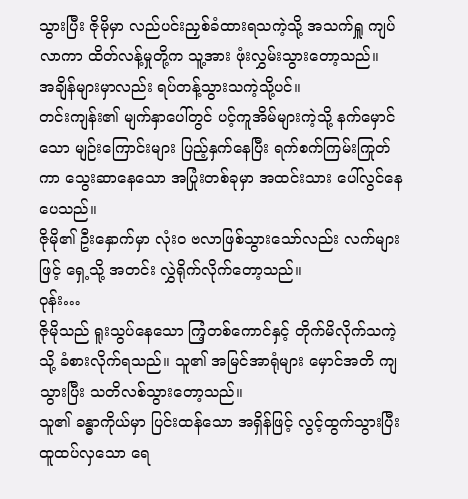သွားပြီး ဇိုမိုမှာ လည်ပင်းညှစ်ခံထားရသကဲ့သို့ အသက်ရှူ ကျပ်လာကာ ထိတ်လန့်မှုတို့က သူ့အား ဖုံးလွှမ်းသွားတော့သည်။
အချိန်များမှာလည်း ရပ်တန့်သွားသကဲ့သို့ပင်။
တင်းကျန်း၏ မျက်နှာပေါ်တွင် ပင့်ကူအိမ်များကဲ့သို့ နက်မှောင်သော မျဉ်းကြောင်းများ ပြည့်နှက်နေပြီး ရက်စက်ကြမ်းကြုတ်ကာ သွေးဆာနေသော အပြုံးတစ်ခုမှာ အထင်းသား ပေါ်လွင်နေပေသည်။
ဇိုမို၏ ဦးနှောက်မှာ လုံးဝ ဗလာဖြစ်သွားသော်လည်း လက်များဖြင့် ရှေ့သို့ အတင်း လွှဲရိုက်လိုက်တော့သည်။
ဝုန်း…
ဇိုမိုသည် ရူးသွပ်နေသော ကြံ့တစ်ကောင်နှင့် တိုက်မိလိုက်သကဲ့သို့ ခံစားလိုက်ရသည်။ သူ၏ အမြင်အာရုံများ မှောင်အတိ ကျသွားပြီး သတိလစ်သွားတော့သည်။
သူ၏ ခန္ဓာကိုယ်မှာ ပြင်းထန်သော အရှိန်ဖြင့် လွင့်ထွက်သွားပြီး ထူထပ်လှသော ရေ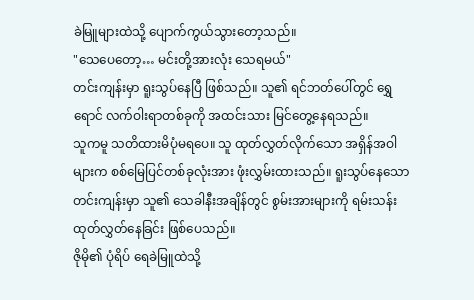ခဲမြူများထဲသို့ ပျောက်ကွယ်သွားတော့သည်။
"သေပေတော့… မင်းတို့အားလုံး သေရမယ်"
တင်းကျန်းမှာ ရူးသွပ်နေပြီ ဖြစ်သည်။ သူ၏ ရင်ဘတ်ပေါ်တွင် ရွှေရောင် လက်ဝါးရာတစ်ခုကို အထင်းသား မြင်တွေ့နေရသည်။
သူကမူ သတိထားမိပုံမရပေ။ သူ ထုတ်လွှတ်လိုက်သော အရှိန်အဝါများက စစ်မြေပြင်တစ်ခုလုံးအား ဖုံးလွှမ်းထားသည်။ ရူးသွပ်နေသော တင်းကျန်းမှာ သူ၏ သေခါနီးအချိန်တွင် စွမ်းအားများကို ရမ်းသန်း ထုတ်လွှတ်နေခြင်း ဖြစ်ပေသည်။
ဇိုမို၏ ပုံရိပ် ရေခဲမြူထဲသို့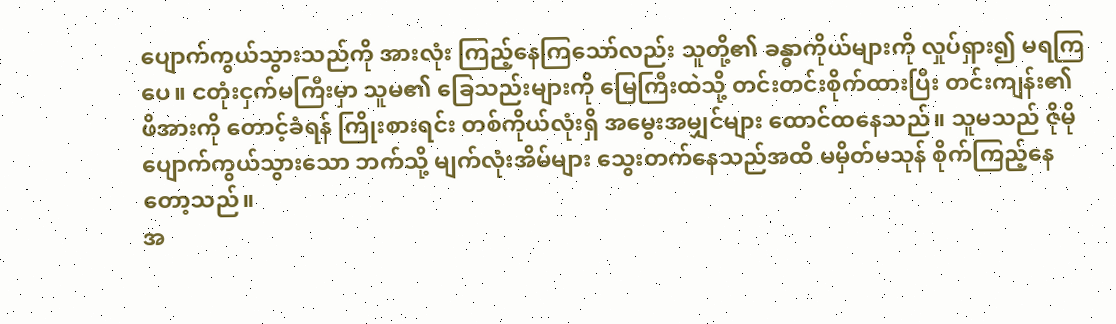ပျောက်ကွယ်သွားသည်ကို အားလုံး ကြည့်နေကြသော်လည်း သူတို့၏ ခန္ဓာကိုယ်များကို လှုပ်ရှား၍ မရကြပေ။ ငတုံးငှက်မကြီးမှာ သူမ၏ ခြေသည်းများကို မြေကြီးထဲသို့ တင်းတင်းစိုက်ထားပြီး တင်းကျန်း၏ ဖိအားကို တောင့်ခံရန် ကြိုးစားရင်း တစ်ကိုယ်လုံးရှိ အမွေးအမျှင်များ ထောင်ထနေသည်။ သူမသည် ဇိုမို ပျောက်ကွယ်သွားသော ဘက်သို့ မျက်လုံးအိမ်များ သွေးတက်နေသည်အထိ မမှိတ်မသုန် စိုက်ကြည့်နေတော့သည်။
အ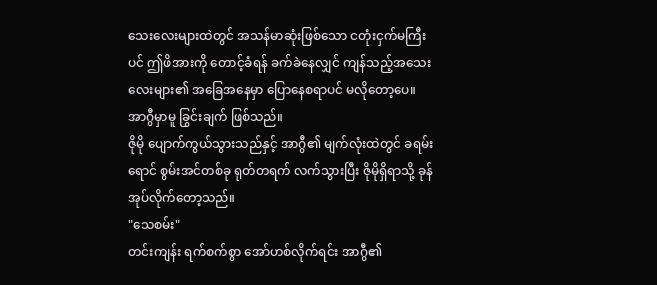သေးလေးများထဲတွင် အသန်မာဆုံးဖြစ်သော ငတုံးငှက်မကြီးပင် ဤဖိအားကို တောင့်ခံရန် ခက်ခဲနေလျှင် ကျန်သည့်အသေးလေးများ၏ အခြေအနေမှာ ပြောနေစရာပင် မလိုတော့ပေ။
အာဂွီမှာမူ ခြွင်းချက် ဖြစ်သည်။
ဇိုမို ပျောက်ကွယ်သွားသည်နှင့် အာဂွီ၏ မျက်လုံးထဲတွင် ခရမ်းရောင် စွမ်းအင်တစ်ခု ရုတ်တရက် လက်သွားပြီး ဇိုမိုရှိရာသို့ ခုန်အုပ်လိုက်တော့သည်။
"သေစမ်း"
တင်းကျန်း ရက်စက်စွာ အော်ဟစ်လိုက်ရင်း အာဂွီ၏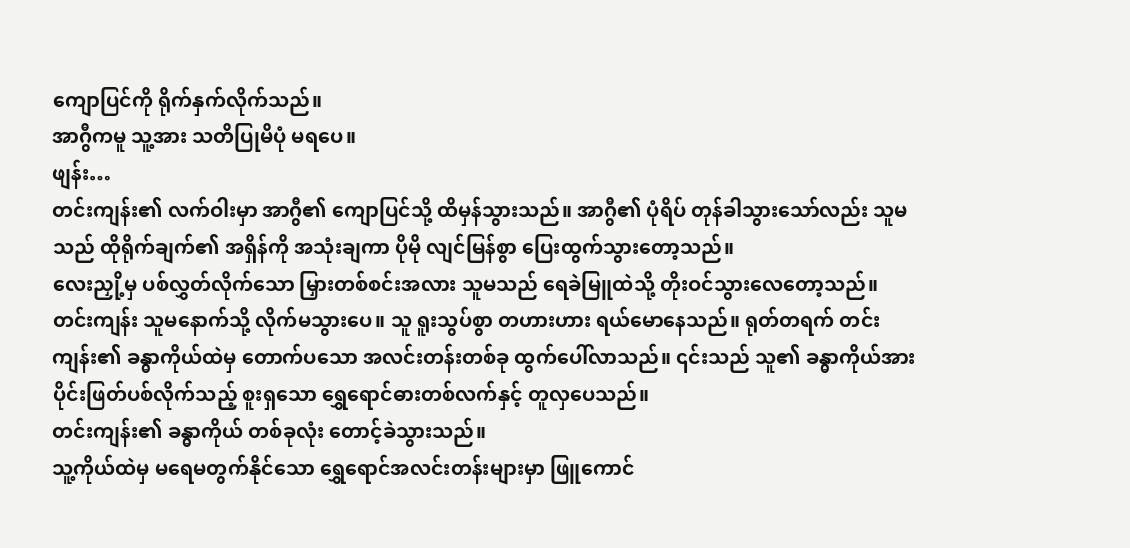ကျောပြင်ကို ရိုက်နှက်လိုက်သည်။
အာဂွီကမူ သူ့အား သတိပြုမိပုံ မရပေ။
ဖျန်း…
တင်းကျန်း၏ လက်ဝါးမှာ အာဂွီ၏ ကျောပြင်သို့ ထိမှန်သွားသည်။ အာဂွီ၏ ပုံရိပ် တုန်ခါသွားသော်လည်း သူမသည် ထိုရိုက်ချက်၏ အရှိန်ကို အသုံးချကာ ပိုမို လျင်မြန်စွာ ပြေးထွက်သွားတော့သည်။
လေးညှို့မှ ပစ်လွှတ်လိုက်သော မြှားတစ်စင်းအလား သူမသည် ရေခဲမြူထဲသို့ တိုးဝင်သွားလေတော့သည်။
တင်းကျန်း သူမနောက်သို့ လိုက်မသွားပေ။ သူ ရူးသွပ်စွာ တဟားဟား ရယ်မောနေသည်။ ရုတ်တရက် တင်းကျန်း၏ ခန္ဓာကိုယ်ထဲမှ တောက်ပသော အလင်းတန်းတစ်ခု ထွက်ပေါ်လာသည်။ ၎င်းသည် သူ၏ ခန္ဓာကိုယ်အား ပိုင်းဖြတ်ပစ်လိုက်သည့် စူးရှသော ရွှေရောင်ဓားတစ်လက်နှင့် တူလှပေသည်။
တင်းကျန်း၏ ခန္ဓာကိုယ် တစ်ခုလုံး တောင့်ခဲသွားသည်။
သူ့ကိုယ်ထဲမှ မရေမတွက်နိုင်သော ရွှေရောင်အလင်းတန်းများမှာ ဖြူကောင်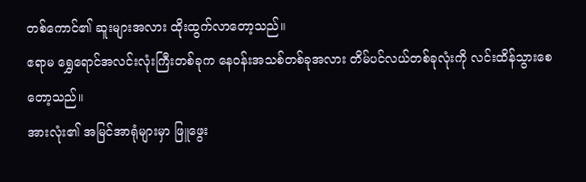တစ်ကောင်၏ ဆူးများအလား ထိုးထွက်လာတော့သည်။
ဧရာမ ရွှေရောင်အလင်းလုံးကြီးတစ်ခုက နေဝန်းအသစ်တစ်ခုအလား တိမ်ပင်လယ်တစ်ခုလုံးကို လင်းထိန်သွားစေတော့သည်။
အားလုံး၏ အမြင်အာရုံများမှာ ဖြူဖွေး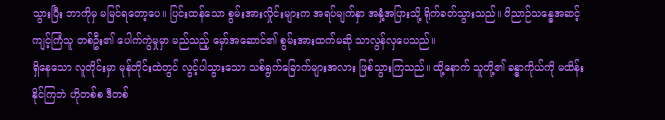သွားပြီး ဘာကိုမှ မမြင်ရတော့ပေ။ ပြင်းထန်သော စွမ်းအားလှိုင်းများက အရပ်မျက်နှာ အနှံ့အပြားသို့ ရိုက်ခတ်သွားသည်။ ဝိညာဉ်သန္ဓေအဆင့် ကျင့်ကြံသူ တစ်ဦး၏ ပေါက်ကွဲမှုမှာ မည်သည့် မှော်အဆောင်၏ စွမ်းအားထက်မဆို သာလွန်လှပေသည်။
ရှိနေသော လူတိုင်းမှာ မုန်တိုင်းထဲတွင် လွင့်ပါသွားသော သစ်ရွက်ခြောက်များအလား ဖြစ်သွားကြသည်။ ထို့နောက် သူတို့၏ ခန္ဓာကိုယ်ကို မထိန်းနိုင်ကြဘဲ ဟိုတစ်စ ဒီတစ်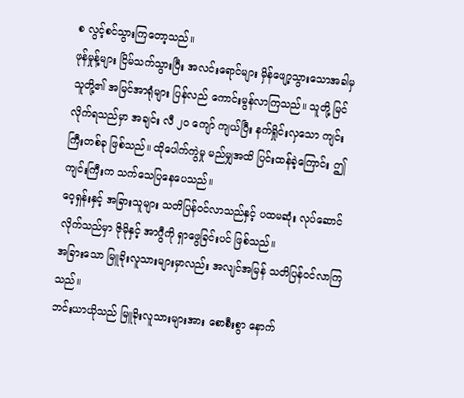စ လွင့်စင်သွားကြတော့သည်။
ဖုန်မှုန့်များ ငြိမ်သက်သွားပြီး အလင်းရောင်များ မှိန်ဖျော့သွားသောအခါမှ သူတို့၏ အမြင်အာရုံများ ပြန်လည် ကောင်းမွန်လာကြသည်။ သူတို့ မြင်လိုက်ရသည်မှာ အချင်း လီ ၂၀ ကျော် ကျယ်ပြီး နက်ရှိုင်းလှသော ကျင်းကြီးတစ်ခု ဖြစ်သည်။ ထိုပေါက်ကွဲမှု မည်မျှအထိ ပြင်းထန်ခဲ့ကြောင်း ဤကျင်းကြီးက သက်သေပြနေပေသည်။
ဝေ့ရှန်းနှင့် အခြားသူများ သတိပြန်ဝင်လာသည်နှင့် ပထမဆုံး လုပ်ဆောင်လိုက်သည်မှာ ဇိုမိုနှင့် အာဂွီကို ရှာဖွေခြင်းပင် ဖြစ်သည်။
အခြားသော မြူခိုးလူသားများမှာလည်း အလျင်အမြန် သတိပြန်ဝင်လာကြသည်။
ဘင်းယာယိုသည် မြူခိုးလူသားများအား စောစီးစွာ နောက်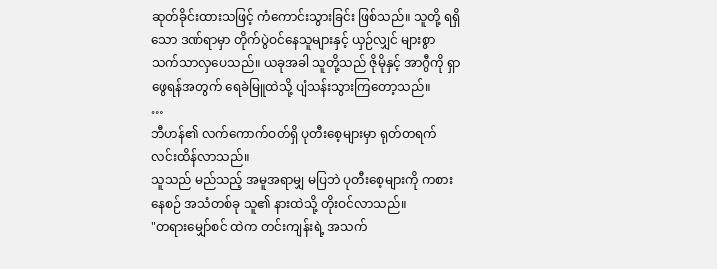ဆုတ်ခိုင်းထားသဖြင့် ကံကောင်းသွားခြင်း ဖြစ်သည်။ သူတို့ ရရှိသော ဒဏ်ရာမှာ တိုက်ပွဲဝင်နေသူများနှင့် ယှဉ်လျှင် များစွာ သက်သာလှပေသည်။ ယခုအခါ သူတို့သည် ဇိုမိုနှင့် အာဂွီကို ရှာဖွေရန်အတွက် ရေခဲမြူထဲသို့ ပျံသန်းသွားကြတော့သည်။
…
ဘီဟန်၏ လက်ကောက်ဝတ်ရှိ ပုတီးစေ့များမှာ ရုတ်တရက် လင်းထိန်လာသည်။
သူသည် မည်သည့် အမူအရာမျှ မပြဘဲ ပုတီးစေ့များကို ကစားနေစဉ် အသံတစ်ခု သူ၏ နားထဲသို့ တိုးဝင်လာသည်။
"တရားမျှော်စင် ထဲက တင်းကျန်းရဲ့ အသက်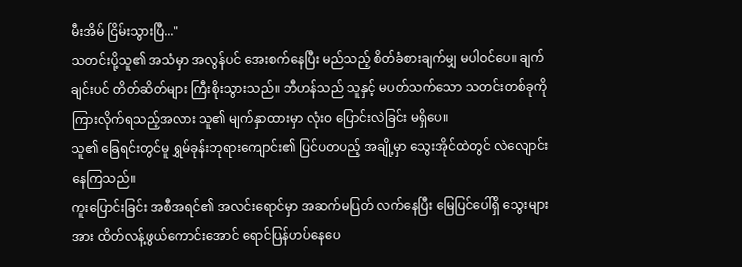မီးအိမ် ငြိမ်းသွားပြီ..."
သတင်းပို့သူ၏ အသံမှာ အလွန်ပင် အေးစက်နေပြီး မည်သည့် စိတ်ခံစားချက်မျှ မပါဝင်ပေ။ ချက်ချင်းပင် တိတ်ဆိတ်များ ကြီးစိုးသွားသည်။ ဘီဟန်သည် သူနှင့် မပတ်သက်သော သတင်းတစ်ခုကို ကြားလိုက်ရသည့်အလား သူ၏ မျက်နှာထားမှာ လုံးဝ ပြောင်းလဲခြင်း မရှိပေ။
သူ၏ ခြေရင်းတွင်မူ ရွှမ်ခုန်းဘုရားကျောင်း၏ ပြင်ပတပည့် အချို့မှာ သွေးအိုင်ထဲတွင် လဲလျောင်းနေကြသည်။
ကူးပြောင်းခြင်း အစီအရင်၏ အလင်းရောင်မှာ အဆက်မပြတ် လက်နေပြီး မြေပြင်ပေါ်ရှိ သွေးများအား ထိတ်လန့်ဖွယ်ကောင်းအောင် ရောင်ပြန်ဟပ်နေပေ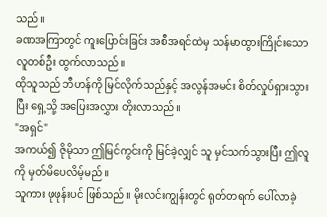သည်။
ခဏအကြာတွင် ကူးပြောင်းခြင်း အစီအရင်ထဲမှ သန်မာထွားကြိုင်းသော လူတစ်ဦး ထွက်လာသည်။
ထိုသူသည် ဘီဟန်ကို မြင်လိုက်သည်နှင့် အလွန်အမင်း စိတ်လှုပ်ရှားသွားပြီး ရှေ့သို့ အပြေးအလွှား တိုးလာသည်။
"အရှင်"
အကယ်၍ ဇိုမိုသာ ဤမြင်ကွင်းကို မြင်ခဲ့လျှင် သူ မှင်သက်သွားပြီး ဤလူကို မှတ်မိပေလိမ့်မည်။
သူကား ဖုဖုန်းပင် ဖြစ်သည်။ မိုးလင်းကျွန်းတွင် ရုတ်တရက် ပေါ်လာခဲ့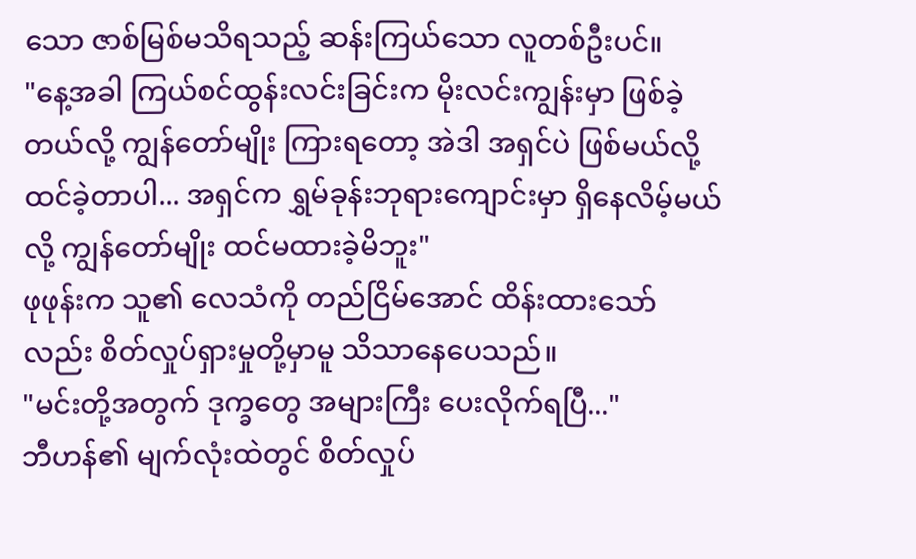သော ဇာစ်မြစ်မသိရသည့် ဆန်းကြယ်သော လူတစ်ဦးပင်။
"နေ့အခါ ကြယ်စင်ထွန်းလင်းခြင်းက မိုးလင်းကျွန်းမှာ ဖြစ်ခဲ့တယ်လို့ ကျွန်တော်မျိုး ကြားရတော့ အဲဒါ အရှင်ပဲ ဖြစ်မယ်လို့ ထင်ခဲ့တာပါ... အရှင်က ရွှမ်ခုန်းဘုရားကျောင်းမှာ ရှိနေလိမ့်မယ်လို့ ကျွန်တော်မျိုး ထင်မထားခဲ့မိဘူး"
ဖုဖုန်းက သူ၏ လေသံကို တည်ငြိမ်အောင် ထိန်းထားသော်လည်း စိတ်လှုပ်ရှားမှုတို့မှာမူ သိသာနေပေသည်။
"မင်းတို့အတွက် ဒုက္ခတွေ အများကြီး ပေးလိုက်ရပြီ..."
ဘီဟန်၏ မျက်လုံးထဲတွင် စိတ်လှုပ်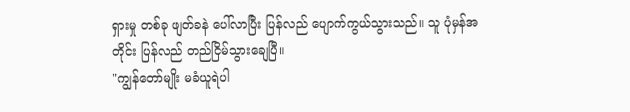ရှားမှု တစ်ခု ဖျတ်ခနဲ ပေါ်လာပြီး ပြန်လည် ပျောက်ကွယ်သွားသည်။ သူ ပုံမှန်အတိုင်း ပြန်လည် တည်ငြိမ်သွားချေပြီ။
"ကျွန်တော်မျိုး မခံယူရဲပါ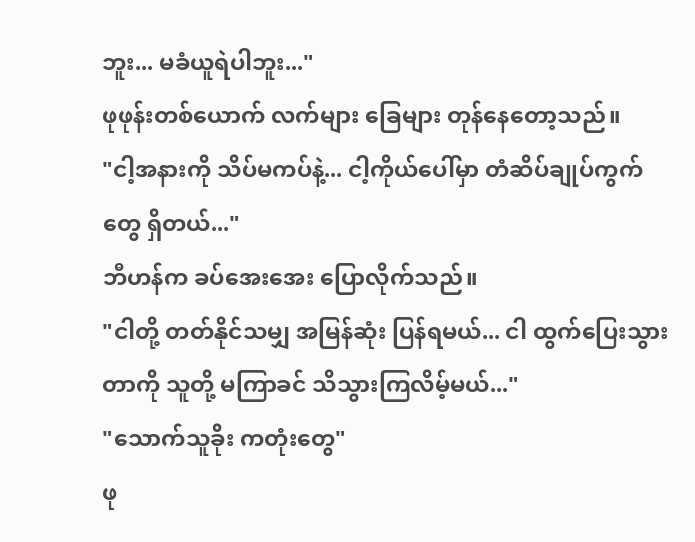ဘူး... မခံယူရဲပါဘူး..."
ဖုဖုန်းတစ်ယောက် လက်များ ခြေများ တုန်နေတော့သည်။
"ငါ့အနားကို သိပ်မကပ်နဲ့... ငါ့ကိုယ်ပေါ်မှာ တံဆိပ်ချုပ်ကွက်တွေ ရှိတယ်..."
ဘီဟန်က ခပ်အေးအေး ပြောလိုက်သည်။
"ငါတို့ တတ်နိုင်သမျှ အမြန်ဆုံး ပြန်ရမယ်... ငါ ထွက်ပြေးသွားတာကို သူတို့ မကြာခင် သိသွားကြလိမ့်မယ်..."
"သောက်သူခိုး ကတုံးတွေ"
ဖု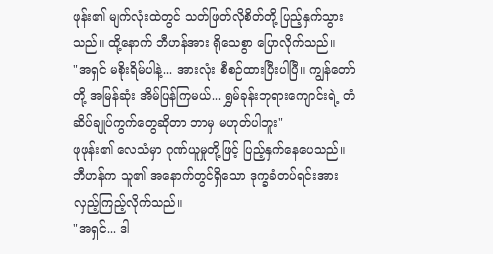ဖုန်း၏ မျက်လုံးထဲတွင် သတ်ဖြတ်လိုစိတ်တို့ ပြည့်နှက်သွားသည်။ ထို့နောက် ဘီဟန်အား ရိုသေစွာ ပြောလိုက်သည်။
"အရှင် မစိုးရိမ်ပါနဲ့... အားလုံး စီစဉ်ထားပြီးပါပြီ။ ကျွန်တော်တို့ အမြန်ဆုံး အိမ်ပြန်ကြမယ်... ရွှမ်ခုန်းဘုရားကျောင်းရဲ့ တံဆိပ်ချုပ်ကွက်တွေဆိုတာ ဘာမှ မဟုတ်ပါဘူး"
ဖုဖုန်း၏ လေသံမှာ ဂုဏ်ယူမှုတို့ဖြင့် ပြည့်နှက်နေပေသည်။
ဘီဟန်က သူ၏ အနောက်တွင်ရှိသော ဒုက္ခခံတပ်ရင်းအား လှည့်ကြည့်လိုက်သည်။
"အရှင်... ဒါ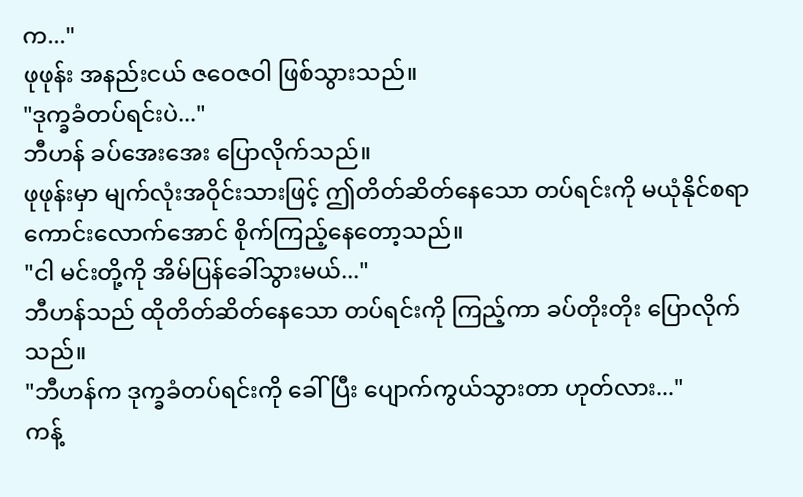က..."
ဖုဖုန်း အနည်းငယ် ဇဝေဇဝါ ဖြစ်သွားသည်။
"ဒုက္ခခံတပ်ရင်းပဲ..."
ဘီဟန် ခပ်အေးအေး ပြောလိုက်သည်။
ဖုဖုန်းမှာ မျက်လုံးအဝိုင်းသားဖြင့် ဤတိတ်ဆိတ်နေသော တပ်ရင်းကို မယုံနိုင်စရာကောင်းလောက်အောင် စိုက်ကြည့်နေတော့သည်။
"ငါ မင်းတို့ကို အိမ်ပြန်ခေါ်သွားမယ်..."
ဘီဟန်သည် ထိုတိတ်ဆိတ်နေသော တပ်ရင်းကို ကြည့်ကာ ခပ်တိုးတိုး ပြောလိုက်သည်။
"ဘီဟန်က ဒုက္ခခံတပ်ရင်းကို ခေါ်ပြီး ပျောက်ကွယ်သွားတာ ဟုတ်လား..."
ကန့်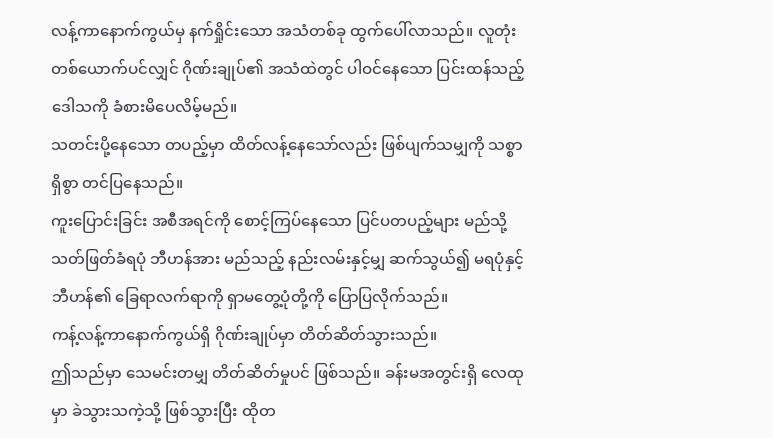လန့်ကာနောက်ကွယ်မှ နက်ရှိုင်းသော အသံတစ်ခု ထွက်ပေါ်လာသည်။ လူတုံးတစ်ယောက်ပင်လျှင် ဂိုဏ်းချုပ်၏ အသံထဲတွင် ပါဝင်နေသော ပြင်းထန်သည့် ဒေါသကို ခံစားမိပေလိမ့်မည်။
သတင်းပို့နေသော တပည့်မှာ ထိတ်လန့်နေသော်လည်း ဖြစ်ပျက်သမျှကို သစ္စာရှိစွာ တင်ပြနေသည်။
ကူးပြောင်းခြင်း အစီအရင်ကို စောင့်ကြပ်နေသော ပြင်ပတပည့်များ မည်သို့ သတ်ဖြတ်ခံရပုံ ဘီဟန်အား မည်သည့် နည်းလမ်းနှင့်မျှ ဆက်သွယ်၍ မရပုံနှင့် ဘီဟန်၏ ခြေရာလက်ရာကို ရှာမတွေ့ပုံတို့ကို ပြောပြလိုက်သည်။
ကန့်လန့်ကာနောက်ကွယ်ရှိ ဂိုဏ်းချုပ်မှာ တိတ်ဆိတ်သွားသည်။
ဤသည်မှာ သေမင်းတမျှ တိတ်ဆိတ်မှုပင် ဖြစ်သည်။ ခန်းမအတွင်းရှိ လေထုမှာ ခဲသွားသကဲ့သို့ ဖြစ်သွားပြီး ထိုတ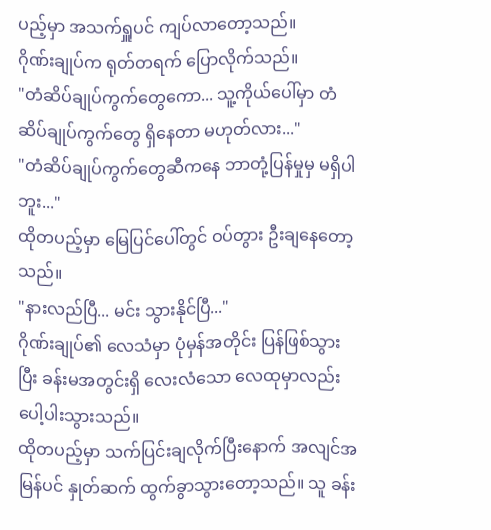ပည့်မှာ အသက်ရှူပင် ကျပ်လာတော့သည်။
ဂိုဏ်းချုပ်က ရုတ်တရက် ပြောလိုက်သည်။
"တံဆိပ်ချုပ်ကွက်တွေကော... သူ့ကိုယ်ပေါ်မှာ တံဆိပ်ချုပ်ကွက်တွေ ရှိနေတာ မဟုတ်လား..."
"တံဆိပ်ချုပ်ကွက်တွေဆီကနေ ဘာတုံ့ပြန်မှုမှ မရှိပါဘူး..."
ထိုတပည့်မှာ မြေပြင်ပေါ်တွင် ဝပ်တွား ဦးချနေတော့သည်။
"နားလည်ပြီ... မင်း သွားနိုင်ပြီ..."
ဂိုဏ်းချုပ်၏ လေသံမှာ ပုံမှန်အတိုင်း ပြန်ဖြစ်သွားပြီး ခန်းမအတွင်းရှိ လေးလံသော လေထုမှာလည်း ပေါ့ပါးသွားသည်။
ထိုတပည့်မှာ သက်ပြင်းချလိုက်ပြီးနောက် အလျင်အမြန်ပင် နှုတ်ဆက် ထွက်ခွာသွားတော့သည်။ သူ ခန်း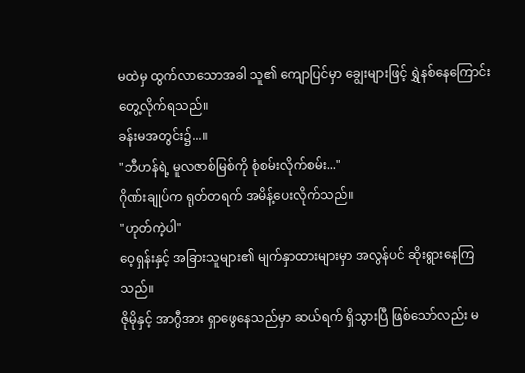မထဲမှ ထွက်လာသောအခါ သူ၏ ကျောပြင်မှာ ချွေးများဖြင့် ရွှဲနစ်နေကြောင်း တွေ့လိုက်ရသည်။
ခန်းမအတွင်း၌...။
"ဘီဟန်ရဲ့ မူလဇာစ်မြစ်ကို စုံစမ်းလိုက်စမ်း..."
ဂိုဏ်းချုပ်က ရုတ်တရက် အမိန့်ပေးလိုက်သည်။
"ဟုတ်ကဲ့ပါ"
ဝေ့ရှန်းနှင့် အခြားသူများ၏ မျက်နှာထားများမှာ အလွန်ပင် ဆိုးရွားနေကြသည်။
ဇိုမိုနှင့် အာဂွီအား ရှာဖွေနေသည်မှာ ဆယ်ရက် ရှိသွားပြီ ဖြစ်သော်လည်း မ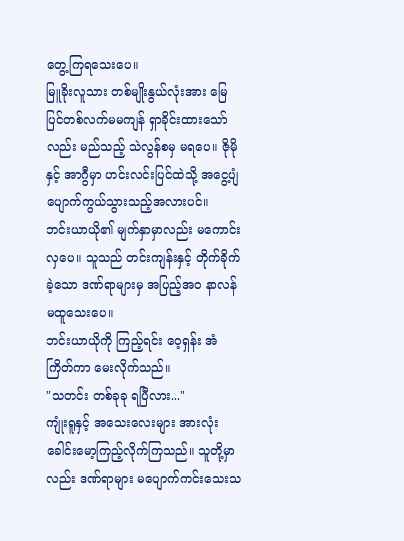တွေ့ကြရသေးပေ။
မြူခိုးလူသား တစ်မျိုးနွယ်လုံးအား မြေပြင်တစ်လက်မမကျန် ရှာခိုင်းထားသော်လည်း မည်သည့် သဲလွန်စမှ မရပေ။ ဇိုမိုနှင့် အာဂွီမှာ ဟင်းလင်းပြင်ထဲသို့ အငွေ့ပျံ ပျောက်ကွယ်သွားသည့်အလားပင်။
ဘင်းယာယို၏ မျက်နှာမှာလည်း မကောင်းလှပေ။ သူသည် တင်းကျန်းနှင့် တိုက်ခိုက်ခဲ့သော ဒဏ်ရာများမှ အပြည့်အဝ နာလန်မထူသေးပေ။
ဘင်းယာယိုကို ကြည့်ရင်း ဝေ့ရှန်း အံကြိတ်ကာ မေးလိုက်သည်။
"သတင်း တစ်ခုခု ရပြီလား..."
ကျုံးရူနှင့် အသေးလေးများ အားလုံး ခေါင်းမော့ကြည့်လိုက်ကြသည်။ သူတို့မှာလည်း ဒဏ်ရာများ မပျောက်ကင်းသေးသ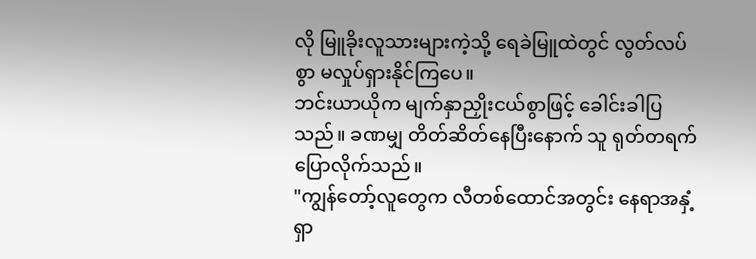လို မြူခိုးလူသားများကဲ့သို့ ရေခဲမြူထဲတွင် လွတ်လပ်စွာ မလှုပ်ရှားနိုင်ကြပေ။
ဘင်းယာယိုက မျက်နှာညှိုးငယ်စွာဖြင့် ခေါင်းခါပြသည်။ ခဏမျှ တိတ်ဆိတ်နေပြီးနောက် သူ ရုတ်တရက် ပြောလိုက်သည်။
"ကျွန်တော့်လူတွေက လီတစ်ထောင်အတွင်း နေရာအနှံ့ ရှာ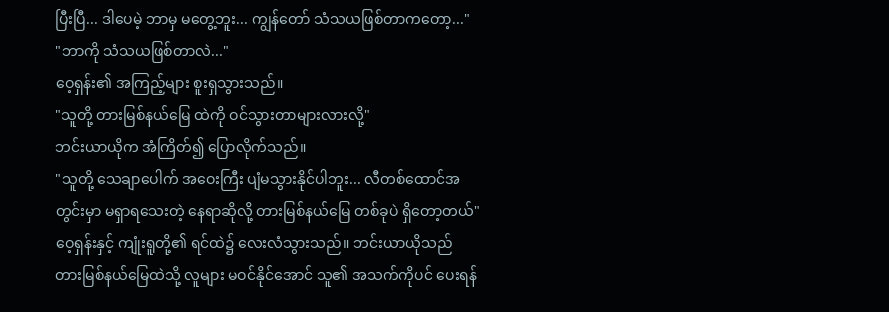ပြီးပြီ... ဒါပေမဲ့ ဘာမှ မတွေ့ဘူး... ကျွန်တော် သံသယဖြစ်တာကတော့..."
"ဘာကို သံသယဖြစ်တာလဲ..."
ဝေ့ရှန်း၏ အကြည့်များ စူးရှသွားသည်။
"သူတို့ တားမြစ်နယ်မြေ ထဲကို ဝင်သွားတာများလားလို့"
ဘင်းယာယိုက အံကြိတ်၍ ပြောလိုက်သည်။
"သူတို့ သေချာပေါက် အဝေးကြီး ပျံမသွားနိုင်ပါဘူး... လီတစ်ထောင်အတွင်းမှာ မရှာရသေးတဲ့ နေရာဆိုလို့ တားမြစ်နယ်မြေ တစ်ခုပဲ ရှိတော့တယ်"
ဝေ့ရှန်းနှင့် ကျုံးရူတို့၏ ရင်ထဲ၌ လေးလံသွားသည်။ ဘင်းယာယိုသည် တားမြစ်နယ်မြေထဲသို့ လူများ မဝင်နိုင်အောင် သူ၏ အသက်ကိုပင် ပေးရန်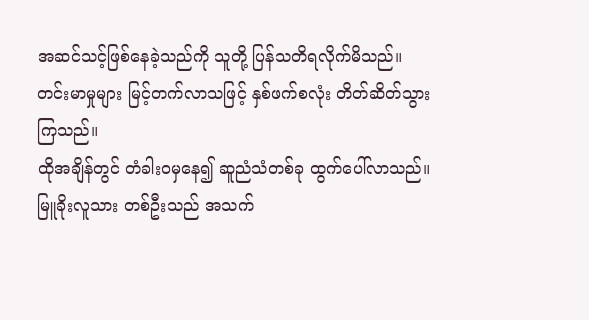အဆင်သင့်ဖြစ်နေခဲ့သည်ကို သူတို့ ပြန်သတိရလိုက်မိသည်။
တင်းမာမှုများ မြင့်တက်လာသဖြင့် နှစ်ဖက်စလုံး တိတ်ဆိတ်သွားကြသည်။
ထိုအချိန်တွင် တံခါးဝမှနေ၍ ဆူညံသံတစ်ခု ထွက်ပေါ်လာသည်။
မြူခိုးလူသား တစ်ဦးသည် အသက်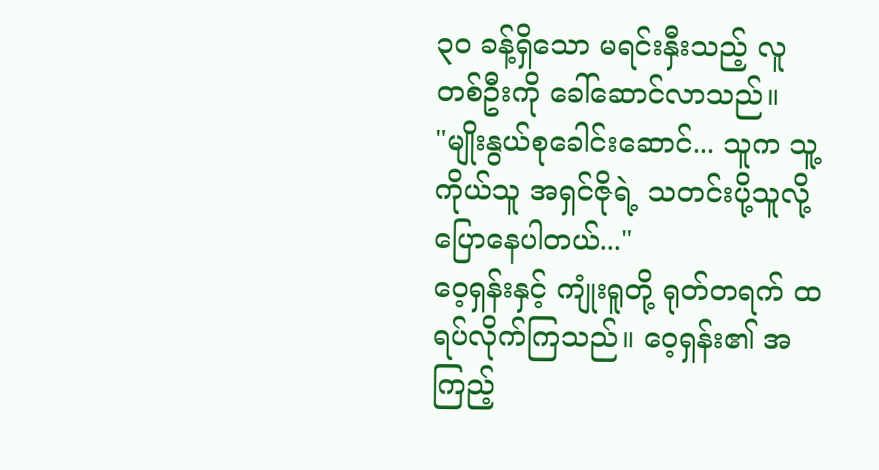၃၀ ခန့်ရှိသော မရင်းနှီးသည့် လူတစ်ဦးကို ခေါ်ဆောင်လာသည်။
"မျိုးနွယ်စုခေါင်းဆောင်... သူက သူ့ကိုယ်သူ အရှင်ဇိုရဲ့ သတင်းပို့သူလို့ ပြောနေပါတယ်..."
ဝေ့ရှန်းနှင့် ကျုံးရူတို့ ရုတ်တရက် ထရပ်လိုက်ကြသည်။ ဝေ့ရှန်း၏ အကြည့်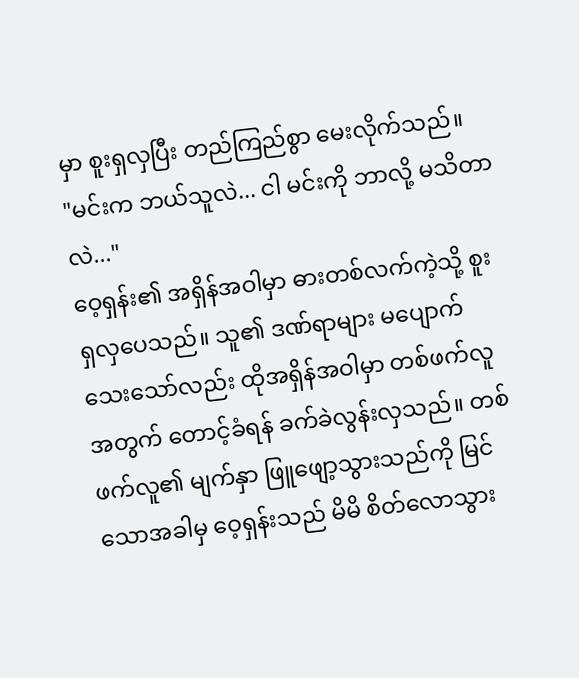မှာ စူးရှလှပြီး တည်ကြည်စွာ မေးလိုက်သည်။
"မင်းက ဘယ်သူလဲ... ငါ မင်းကို ဘာလို့ မသိတာလဲ..."
ဝေ့ရှန်း၏ အရှိန်အဝါမှာ ဓားတစ်လက်ကဲ့သို့ စူးရှလှပေသည်။ သူ၏ ဒဏ်ရာများ မပျောက်သေးသော်လည်း ထိုအရှိန်အဝါမှာ တစ်ဖက်လူအတွက် တောင့်ခံရန် ခက်ခဲလွန်းလှသည်။ တစ်ဖက်လူ၏ မျက်နှာ ဖြူဖျော့သွားသည်ကို မြင်သောအခါမှ ဝေ့ရှန်းသည် မိမိ စိတ်လောသွား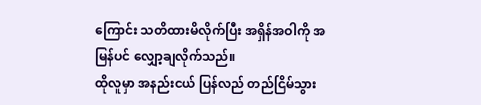ကြောင်း သတိထားမိလိုက်ပြီး အရှိန်အဝါကို အမြန်ပင် လျှော့ချလိုက်သည်။
ထိုလူမှာ အနည်းငယ် ပြန်လည် တည်ငြိမ်သွား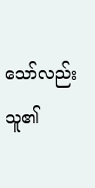သော်လည်း သူ၏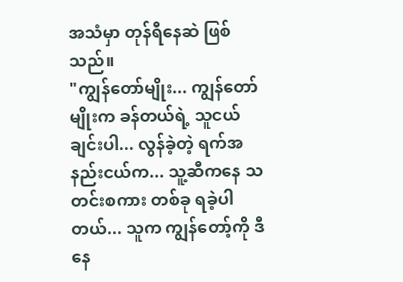အသံမှာ တုန်ရီနေဆဲ ဖြစ်သည်။
"ကျွန်တော်မျိုး... ကျွန်တော်မျိုးက ခန်တယ်ရဲ့ သူငယ်ချင်းပါ... လွန်ခဲ့တဲ့ ရက်အနည်းငယ်က... သူ့ဆီကနေ သတင်းစကား တစ်ခု ရခဲ့ပါတယ်... သူက ကျွန်တော့်ကို ဒီနေ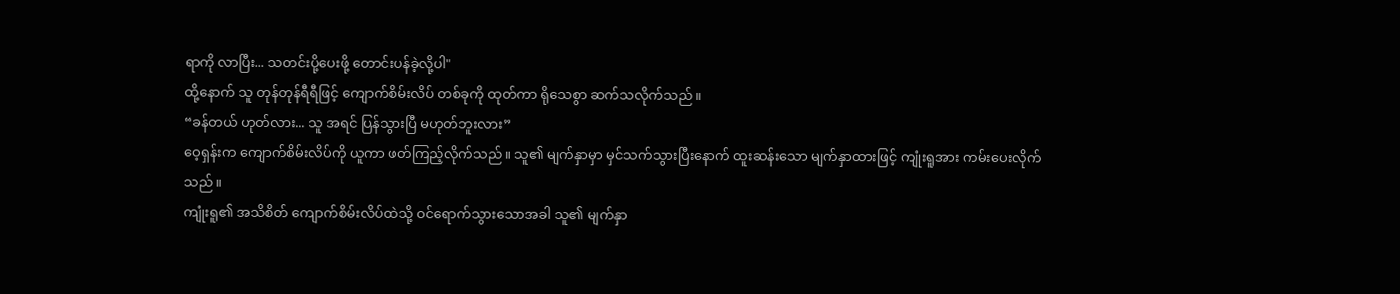ရာကို လာပြီး... သတင်းပို့ပေးဖို့ တောင်းပန်ခဲ့လို့ပါ"
ထို့နောက် သူ တုန်တုန်ရီရီဖြင့် ကျောက်စိမ်းလိပ် တစ်ခုကို ထုတ်ကာ ရိုသေစွာ ဆက်သလိုက်သည်။
“ခန်တယ် ဟုတ်လား... သူ အရင် ပြန်သွားပြီ မဟုတ်ဘူးလား”
ဝေ့ရှန်းက ကျောက်စိမ်းလိပ်ကို ယူကာ ဖတ်ကြည့်လိုက်သည်။ သူ၏ မျက်နှာမှာ မှင်သက်သွားပြီးနောက် ထူးဆန်းသော မျက်နှာထားဖြင့် ကျုံးရူအား ကမ်းပေးလိုက်သည်။
ကျုံးရူ၏ အသိစိတ် ကျောက်စိမ်းလိပ်ထဲသို့ ဝင်ရောက်သွားသောအခါ သူ၏ မျက်နှာ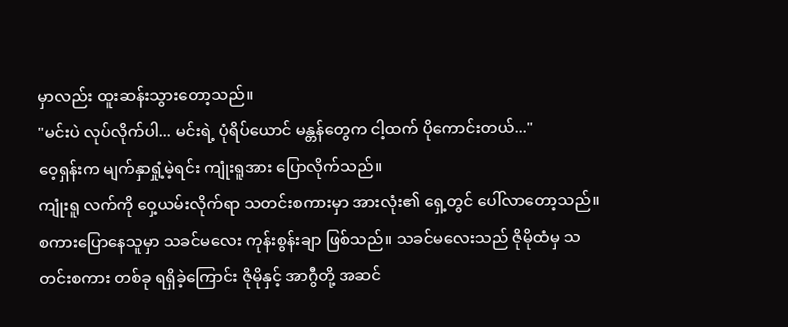မှာလည်း ထူးဆန်းသွားတော့သည်။
"မင်းပဲ လုပ်လိုက်ပါ... မင်းရဲ့ ပုံရိပ်ယောင် မန္တန်တွေက ငါ့ထက် ပိုကောင်းတယ်..."
ဝေ့ရှန်းက မျက်နှာရှုံ့မဲ့ရင်း ကျုံးရူအား ပြောလိုက်သည်။
ကျုံးရူ လက်ကို ဝှေ့ယမ်းလိုက်ရာ သတင်းစကားမှာ အားလုံး၏ ရှေ့တွင် ပေါ်လာတော့သည်။
စကားပြောနေသူမှာ သခင်မလေး ကုန်းစွန်းချာ ဖြစ်သည်။ သခင်မလေးသည် ဇိုမိုထံမှ သတင်းစကား တစ်ခု ရရှိခဲ့ကြောင်း ဇိုမိုနှင့် အာဂွီတို့ အဆင်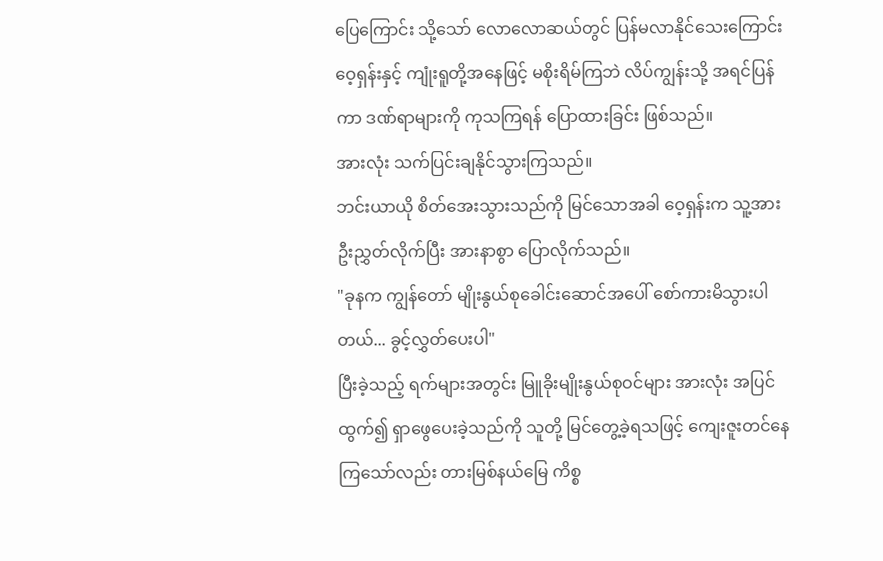ပြေကြောင်း သို့သော် လောလောဆယ်တွင် ပြန်မလာနိုင်သေးကြောင်း ဝေ့ရှန်းနှင့် ကျုံးရူတို့အနေဖြင့် မစိုးရိမ်ကြဘဲ လိပ်ကျွန်းသို့ အရင်ပြန်ကာ ဒဏ်ရာများကို ကုသကြရန် ပြောထားခြင်း ဖြစ်သည်။
အားလုံး သက်ပြင်းချနိုင်သွားကြသည်။
ဘင်းယာယို စိတ်အေးသွားသည်ကို မြင်သောအခါ ဝေ့ရှန်းက သူ့အား ဦးညွှတ်လိုက်ပြီး အားနာစွာ ပြောလိုက်သည်။
"ခုနက ကျွန်တော် မျိုးနွယ်စုခေါင်းဆောင်အပေါ် စော်ကားမိသွားပါတယ်... ခွင့်လွှတ်ပေးပါ"
ပြီးခဲ့သည့် ရက်များအတွင်း မြူခိုးမျိုးနွယ်စုဝင်များ အားလုံး အပြင်ထွက်၍ ရှာဖွေပေးခဲ့သည်ကို သူတို့ မြင်တွေ့ခဲ့ရသဖြင့် ကျေးဇူးတင်နေကြသော်လည်း တားမြစ်နယ်မြေ ကိစ္စ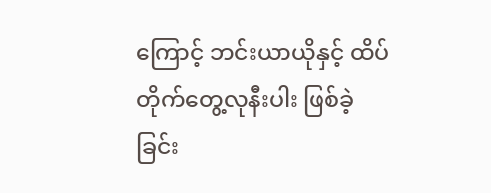ကြောင့် ဘင်းယာယိုနှင့် ထိပ်တိုက်တွေ့လုနီးပါး ဖြစ်ခဲ့ခြင်း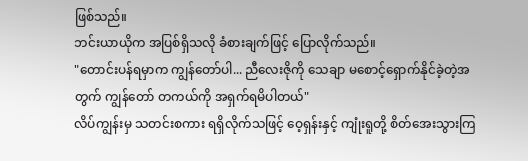ဖြစ်သည်။
ဘင်းယာယိုက အပြစ်ရှိသလို ခံစားချက်ဖြင့် ပြောလိုက်သည်။
"တောင်းပန်ရမှာက ကျွန်တော်ပါ... ညီလေးဇိုကို သေချာ မစောင့်ရှောက်နိုင်ခဲ့တဲ့အတွက် ကျွန်တော် တကယ်ကို အရှက်ရမိပါတယ်"
လိပ်ကျွန်းမှ သတင်းစကား ရရှိလိုက်သဖြင့် ဝေ့ရှန်းနှင့် ကျုံးရူတို့ စိတ်အေးသွားကြ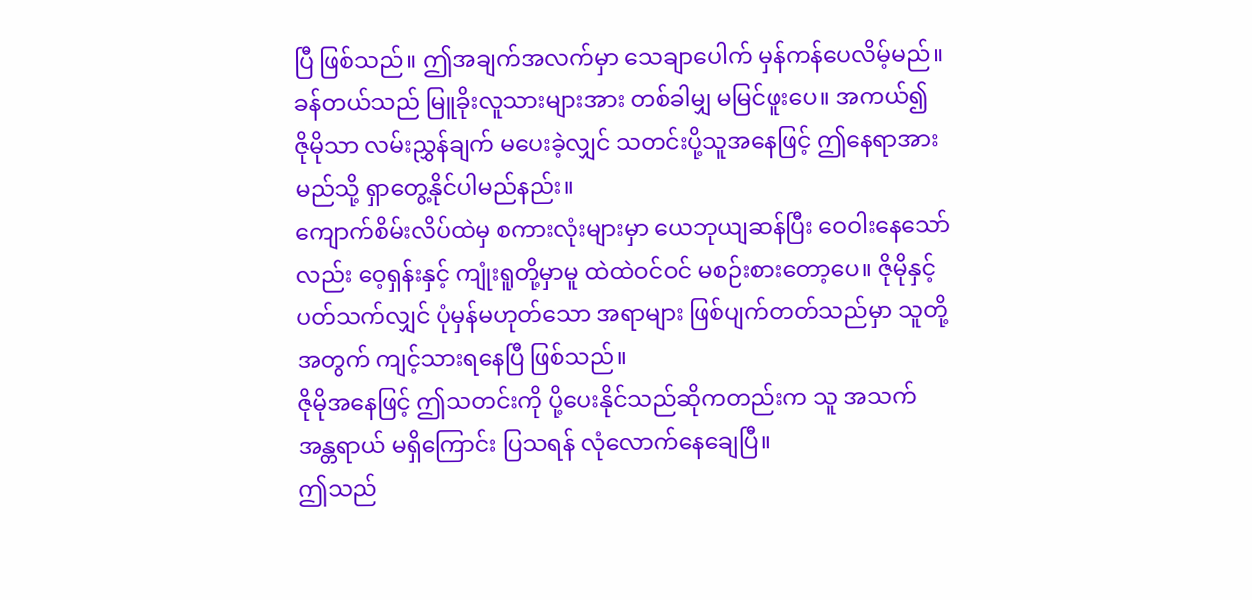ပြီ ဖြစ်သည်။ ဤအချက်အလက်မှာ သေချာပေါက် မှန်ကန်ပေလိမ့်မည်။ ခန်တယ်သည် မြူခိုးလူသားများအား တစ်ခါမျှ မမြင်ဖူးပေ။ အကယ်၍ ဇိုမိုသာ လမ်းညွှန်ချက် မပေးခဲ့လျှင် သတင်းပို့သူအနေဖြင့် ဤနေရာအား မည်သို့ ရှာတွေ့နိုင်ပါမည်နည်း။
ကျောက်စိမ်းလိပ်ထဲမှ စကားလုံးများမှာ ယေဘုယျဆန်ပြီး ဝေဝါးနေသော်လည်း ဝေ့ရှန်းနှင့် ကျုံးရူတို့မှာမူ ထဲထဲဝင်ဝင် မစဉ်းစားတော့ပေ။ ဇိုမိုနှင့် ပတ်သက်လျှင် ပုံမှန်မဟုတ်သော အရာများ ဖြစ်ပျက်တတ်သည်မှာ သူတို့အတွက် ကျင့်သားရနေပြီ ဖြစ်သည်။
ဇိုမိုအနေဖြင့် ဤသတင်းကို ပို့ပေးနိုင်သည်ဆိုကတည်းက သူ အသက်အန္တရာယ် မရှိကြောင်း ပြသရန် လုံလောက်နေချေပြီ။
ဤသည်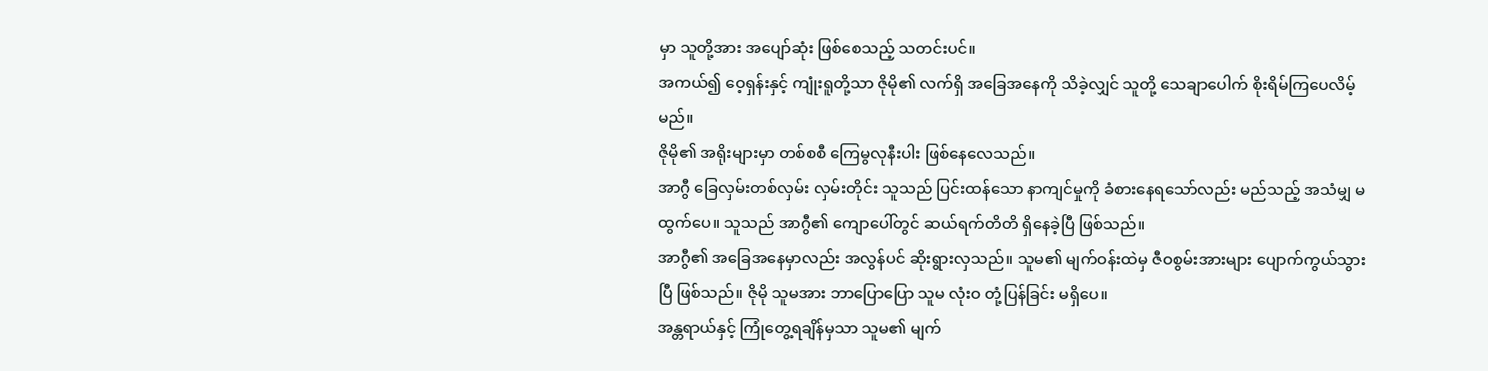မှာ သူတို့အား အပျော်ဆုံး ဖြစ်စေသည့် သတင်းပင်။
အကယ်၍ ဝေ့ရှန်းနှင့် ကျုံးရူတို့သာ ဇိုမို၏ လက်ရှိ အခြေအနေကို သိခဲ့လျှင် သူတို့ သေချာပေါက် စိုးရိမ်ကြပေလိမ့်မည်။
ဇိုမို၏ အရိုးများမှာ တစ်စစီ ကြေမွလုနီးပါး ဖြစ်နေလေသည်။
အာဂွီ ခြေလှမ်းတစ်လှမ်း လှမ်းတိုင်း သူသည် ပြင်းထန်သော နာကျင်မှုကို ခံစားနေရသော်လည်း မည်သည့် အသံမျှ မထွက်ပေ။ သူသည် အာဂွီ၏ ကျောပေါ်တွင် ဆယ်ရက်တိတိ ရှိနေခဲ့ပြီ ဖြစ်သည်။
အာဂွီ၏ အခြေအနေမှာလည်း အလွန်ပင် ဆိုးရွားလှသည်။ သူမ၏ မျက်ဝန်းထဲမှ ဇီဝစွမ်းအားများ ပျောက်ကွယ်သွားပြီ ဖြစ်သည်။ ဇိုမို သူမအား ဘာပြောပြော သူမ လုံးဝ တုံ့ပြန်ခြင်း မရှိပေ။
အန္တရာယ်နှင့် ကြုံတွေ့ရချိန်မှသာ သူမ၏ မျက်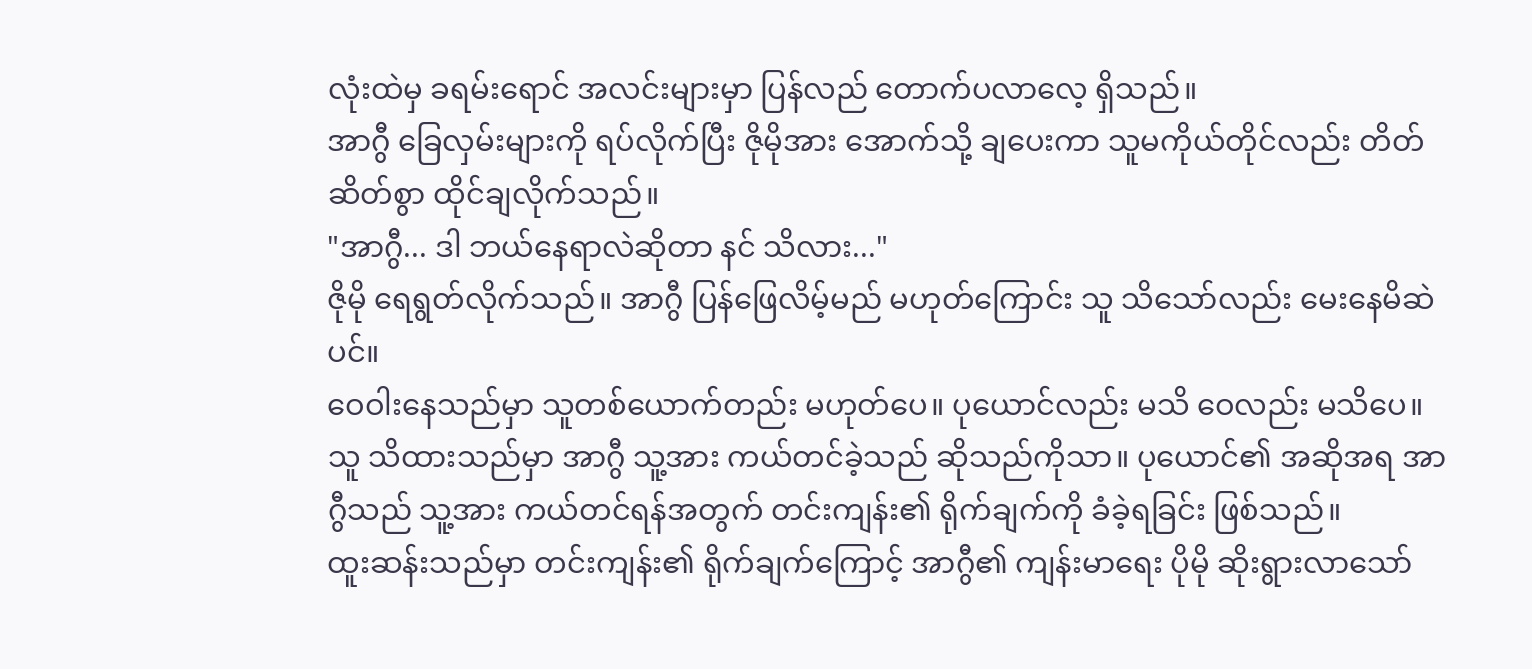လုံးထဲမှ ခရမ်းရောင် အလင်းများမှာ ပြန်လည် တောက်ပလာလေ့ ရှိသည်။
အာဂွီ ခြေလှမ်းများကို ရပ်လိုက်ပြီး ဇိုမိုအား အောက်သို့ ချပေးကာ သူမကိုယ်တိုင်လည်း တိတ်ဆိတ်စွာ ထိုင်ချလိုက်သည်။
"အာဂွီ... ဒါ ဘယ်နေရာလဲဆိုတာ နင် သိလား..."
ဇိုမို ရေရွတ်လိုက်သည်။ အာဂွီ ပြန်ဖြေလိမ့်မည် မဟုတ်ကြောင်း သူ သိသော်လည်း မေးနေမိဆဲပင်။
ဝေဝါးနေသည်မှာ သူတစ်ယောက်တည်း မဟုတ်ပေ။ ပုယောင်လည်း မသိ ဝေလည်း မသိပေ။ သူ သိထားသည်မှာ အာဂွီ သူ့အား ကယ်တင်ခဲ့သည် ဆိုသည်ကိုသာ။ ပုယောင်၏ အဆိုအရ အာဂွီသည် သူ့အား ကယ်တင်ရန်အတွက် တင်းကျန်း၏ ရိုက်ချက်ကို ခံခဲ့ရခြင်း ဖြစ်သည်။
ထူးဆန်းသည်မှာ တင်းကျန်း၏ ရိုက်ချက်ကြောင့် အာဂွီ၏ ကျန်းမာရေး ပိုမို ဆိုးရွားလာသော်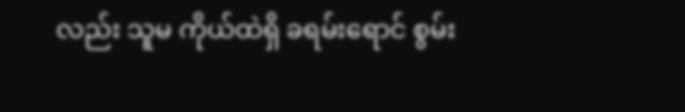လည်း သူမ ကိုယ်ထဲရှိ ခရမ်းရောင် စွမ်း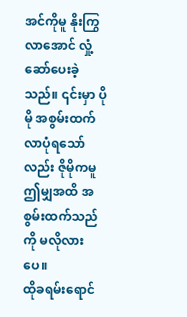အင်ကိုမူ နိုးကြွလာအောင် လှုံ့ဆော်ပေးခဲ့သည်။ ၎င်းမှာ ပိုမို အစွမ်းထက်လာပုံရသော်လည်း ဇိုမိုကမူ ဤမျှအထိ အစွမ်းထက်သည်ကို မလိုလားပေ။
ထိုခရမ်းရောင်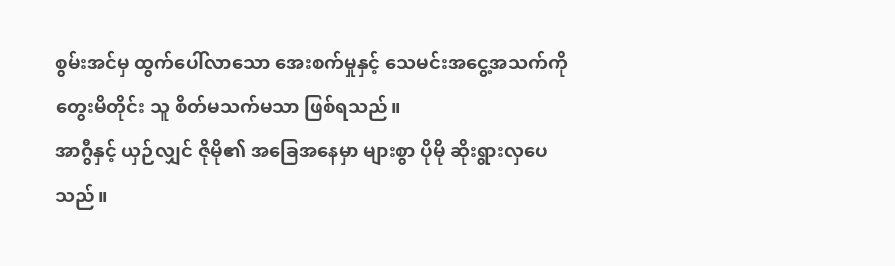စွမ်းအင်မှ ထွက်ပေါ်လာသော အေးစက်မှုနှင့် သေမင်းအငွေ့အသက်ကို တွေးမိတိုင်း သူ စိတ်မသက်မသာ ဖြစ်ရသည်။
အာဂွီနှင့် ယှဉ်လျှင် ဇိုမို၏ အခြေအနေမှာ များစွာ ပိုမို ဆိုးရွားလှပေသည်။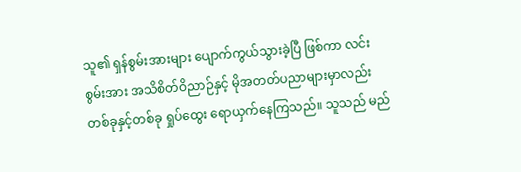သူ၏ ရှန်စွမ်းအားများ ပျောက်ကွယ်သွားခဲ့ပြီ ဖြစ်ကာ လင်းစွမ်းအား အသိစိတ်ဝိညာဉ်နှင့် မိုအတတ်ပညာများမှာလည်း တစ်ခုနှင့်တစ်ခု ရှုပ်ထွေး ရောယှက်နေကြသည်။ သူသည် မည်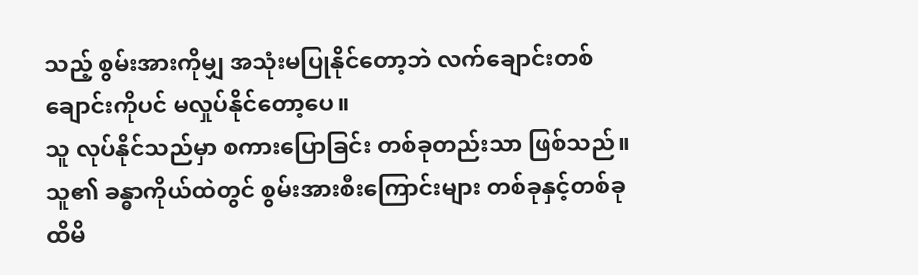သည့် စွမ်းအားကိုမျှ အသုံးမပြုနိုင်တော့ဘဲ လက်ချောင်းတစ်ချောင်းကိုပင် မလှုပ်နိုင်တော့ပေ။
သူ လုပ်နိုင်သည်မှာ စကားပြောခြင်း တစ်ခုတည်းသာ ဖြစ်သည်။ သူ၏ ခန္ဓာကိုယ်ထဲတွင် စွမ်းအားစီးကြောင်းများ တစ်ခုနှင့်တစ်ခု ထိမိ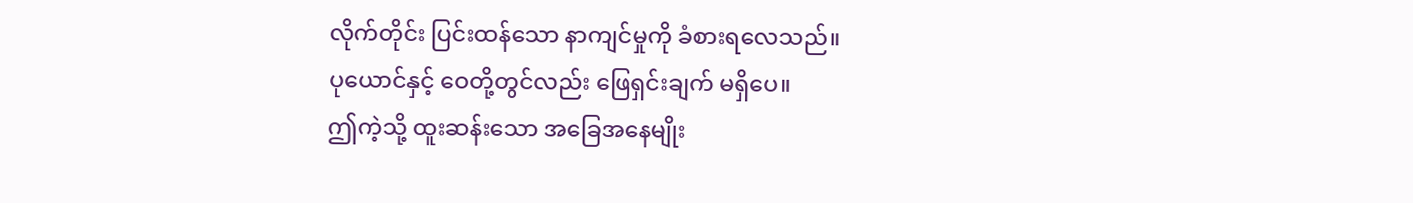လိုက်တိုင်း ပြင်းထန်သော နာကျင်မှုကို ခံစားရလေသည်။
ပုယောင်နှင့် ဝေတို့တွင်လည်း ဖြေရှင်းချက် မရှိပေ။
ဤကဲ့သို့ ထူးဆန်းသော အခြေအနေမျိုး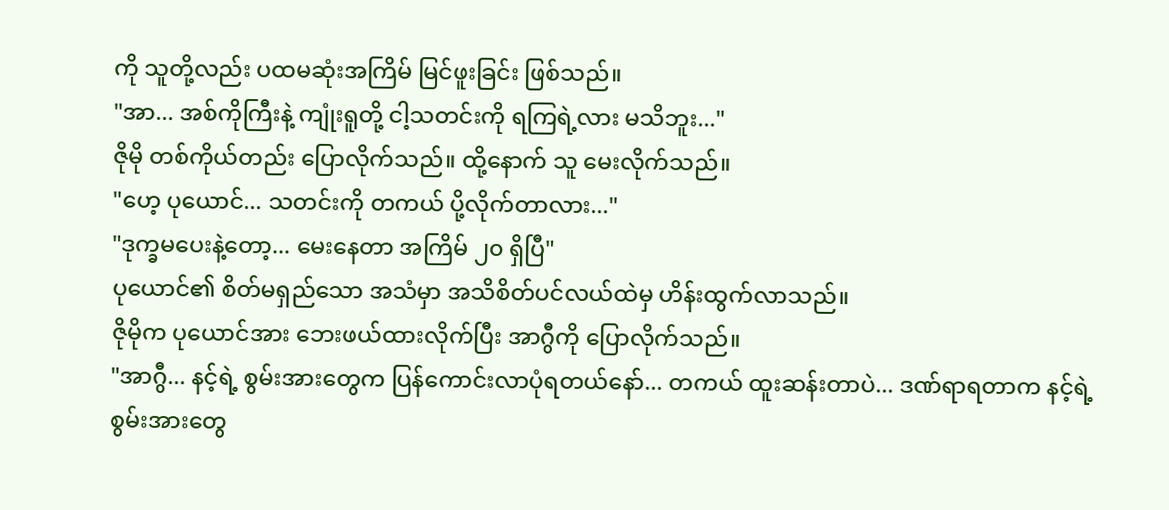ကို သူတို့လည်း ပထမဆုံးအကြိမ် မြင်ဖူးခြင်း ဖြစ်သည်။
"အာ... အစ်ကိုကြီးနဲ့ ကျုံးရူတို့ ငါ့သတင်းကို ရကြရဲ့လား မသိဘူး..."
ဇိုမို တစ်ကိုယ်တည်း ပြောလိုက်သည်။ ထို့နောက် သူ မေးလိုက်သည်။
"ဟေ့ ပုယောင်... သတင်းကို တကယ် ပို့လိုက်တာလား..."
"ဒုက္ခမပေးနဲ့တော့... မေးနေတာ အကြိမ် ၂၀ ရှိပြီ"
ပုယောင်၏ စိတ်မရှည်သော အသံမှာ အသိစိတ်ပင်လယ်ထဲမှ ဟိန်းထွက်လာသည်။
ဇိုမိုက ပုယောင်အား ဘေးဖယ်ထားလိုက်ပြီး အာဂွီကို ပြောလိုက်သည်။
"အာဂွီ... နင့်ရဲ့ စွမ်းအားတွေက ပြန်ကောင်းလာပုံရတယ်နော်... တကယ် ထူးဆန်းတာပဲ... ဒဏ်ရာရတာက နင့်ရဲ့ စွမ်းအားတွေ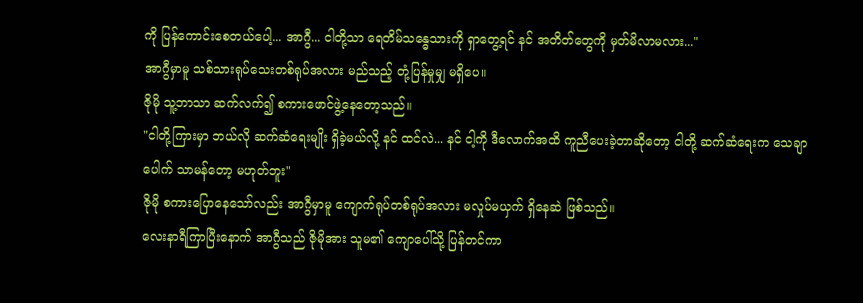ကို ပြန်ကောင်းစေတယ်ပေါ့... အာဂွီ... ငါတို့သာ ရေတိမ်သန္ဓေသားကို ရှာတွေ့ရင် နင် အတိတ်တွေကို မှတ်မိလာမလား..."
အာဂွီမှာမူ သစ်သားရုပ်သေးတစ်ရုပ်အလား မည်သည့် တုံ့ပြန်မှုမျှ မရှိပေ။
ဇိုမို သူ့ဘာသာ ဆက်လက်၍ စကားဖောင်ဖွဲ့နေတော့သည်။
"ငါတို့ကြားမှာ ဘယ်လို ဆက်ဆံရေးမျိုး ရှိခဲ့မယ်လို့ နင် ထင်လဲ... နင် ငါ့ကို ဒီလောက်အထိ ကူညီပေးခဲ့တာဆိုတော့ ငါတို့ ဆက်ဆံရေးက သေချာပေါက် သာမန်တော့ မဟုတ်ဘူး"
ဇိုမို စကားပြောနေသော်လည်း အာဂွီမှာမူ ကျောက်ရုပ်တစ်ရုပ်အလား မလှုပ်မယှက် ရှိနေဆဲ ဖြစ်သည်။
လေးနာရီကြာပြီးနောက် အာဂွီသည် ဇိုမိုအား သူမ၏ ကျောပေါ်သို့ ပြန်တင်ကာ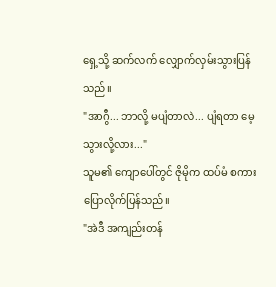ရှေ့သို့ ဆက်လက် လျှောက်လှမ်းသွားပြန်သည်။
"အာဂွီ... ဘာလို့ မပျံတာလဲ... ပျံရတာ မေ့သွားလို့လား..."
သူမ၏ ကျောပေါ်တွင် ဇိုမိုက ထပ်မံ စကားပြောလိုက်ပြန်သည်။
"အဲဒီ အကျည်းတန်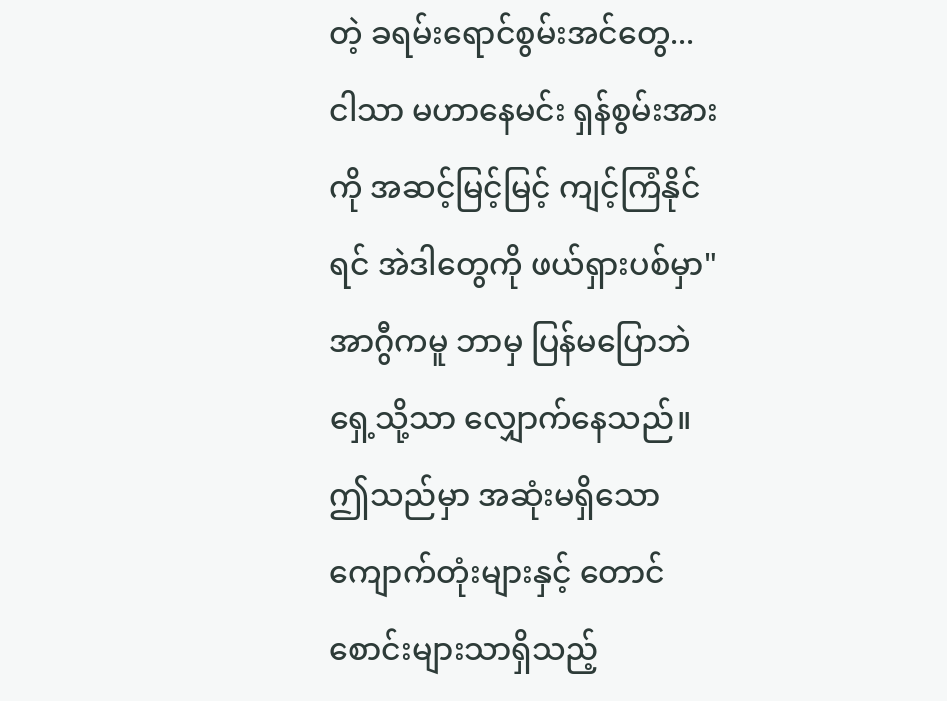တဲ့ ခရမ်းရောင်စွမ်းအင်တွေ... ငါသာ မဟာနေမင်း ရှန်စွမ်းအားကို အဆင့်မြင့်မြင့် ကျင့်ကြံနိုင်ရင် အဲဒါတွေကို ဖယ်ရှားပစ်မှာ"
အာဂွီကမူ ဘာမှ ပြန်မပြောဘဲ ရှေ့သို့သာ လျှောက်နေသည်။
ဤသည်မှာ အဆုံးမရှိသော ကျောက်တုံးများနှင့် တောင်စောင်းများသာရှိသည့်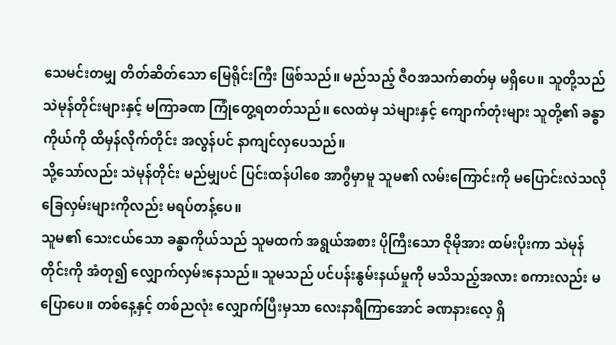သေမင်းတမျှ တိတ်ဆိတ်သော မြေရိုင်းကြီး ဖြစ်သည်။ မည်သည့် ဇီဝအသက်ဓာတ်မှ မရှိပေ။ သူတို့သည် သဲမုန်တိုင်းများနှင့် မကြာခဏ ကြုံတွေ့ရတတ်သည်။ လေထဲမှ သဲများနှင့် ကျောက်တုံးများ သူတို့၏ ခန္ဓာကိုယ်ကို ထိမှန်လိုက်တိုင်း အလွန်ပင် နာကျင်လှပေသည်။
သို့သော်လည်း သဲမုန်တိုင်း မည်မျှပင် ပြင်းထန်ပါစေ အာဂွီမှာမူ သူမ၏ လမ်းကြောင်းကို မပြောင်းလဲသလို ခြေလှမ်းများကိုလည်း မရပ်တန့်ပေ။
သူမ၏ သေးငယ်သော ခန္ဓာကိုယ်သည် သူမထက် အရွယ်အစား ပိုကြီးသော ဇိုမိုအား ထမ်းပိုးကာ သဲမုန်တိုင်းကို အံတု၍ လျှောက်လှမ်းနေသည်။ သူမသည် ပင်ပန်းနွမ်းနယ်မှုကို မသိသည့်အလား စကားလည်း မပြောပေ။ တစ်နေ့နှင့် တစ်ညလုံး လျှောက်ပြီးမှသာ လေးနာရီကြာအောင် ခဏနားလေ့ ရှိ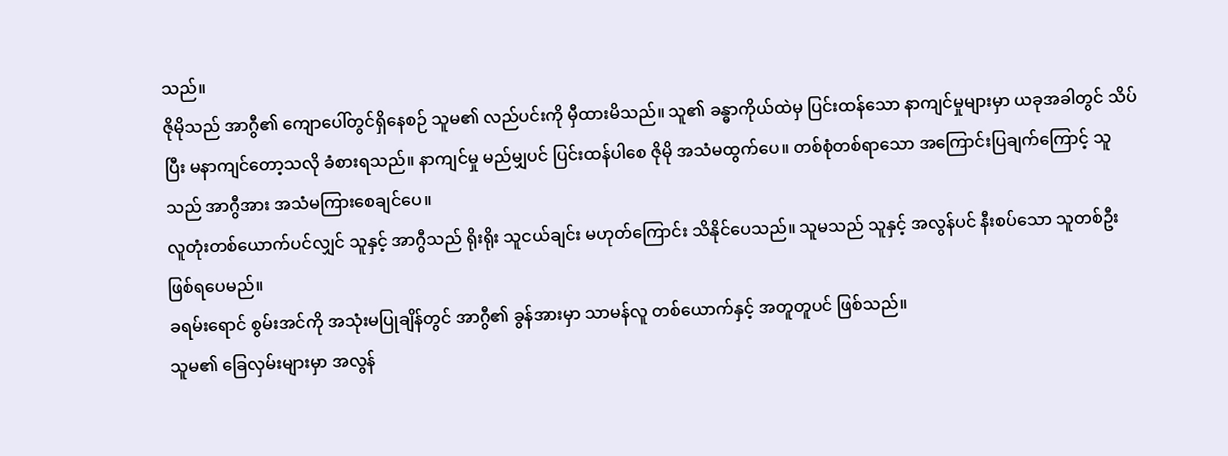သည်။
ဇိုမိုသည် အာဂွီ၏ ကျောပေါ်တွင်ရှိနေစဉ် သူမ၏ လည်ပင်းကို မှီထားမိသည်။ သူ၏ ခန္ဓာကိုယ်ထဲမှ ပြင်းထန်သော နာကျင်မှုများမှာ ယခုအခါတွင် သိပ်ပြီး မနာကျင်တော့သလို ခံစားရသည်။ နာကျင်မှု မည်မျှပင် ပြင်းထန်ပါစေ ဇိုမို အသံမထွက်ပေ။ တစ်စုံတစ်ရာသော အကြောင်းပြချက်ကြောင့် သူသည် အာဂွီအား အသံမကြားစေချင်ပေ။
လူတုံးတစ်ယောက်ပင်လျှင် သူနှင့် အာဂွီသည် ရိုးရိုး သူငယ်ချင်း မဟုတ်ကြောင်း သိနိုင်ပေသည်။ သူမသည် သူနှင့် အလွန်ပင် နီးစပ်သော သူတစ်ဦး ဖြစ်ရပေမည်။
ခရမ်းရောင် စွမ်းအင်ကို အသုံးမပြုချိန်တွင် အာဂွီ၏ ခွန်အားမှာ သာမန်လူ တစ်ယောက်နှင့် အတူတူပင် ဖြစ်သည်။
သူမ၏ ခြေလှမ်းများမှာ အလွန်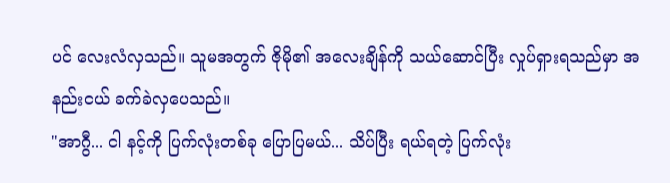ပင် လေးလံလှသည်။ သူမအတွက် ဇိုမို၏ အလေးချိန်ကို သယ်ဆောင်ပြီး လှုပ်ရှားရသည်မှာ အနည်းငယ် ခက်ခဲလှပေသည်။
"အာဂွီ... ငါ နင့်ကို ပြက်လုံးတစ်ခု ပြောပြမယ်... သိပ်ပြီး ရယ်ရတဲ့ ပြက်လုံး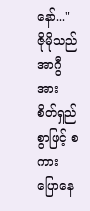နော်..."
ဇိုမိုသည် အာဂွီအား စိတ်ရှည်စွာဖြင့် စကားပြောနေ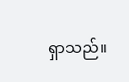ရှာသည်။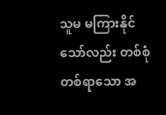သူမ မကြားနိုင်သော်လည်း တစ်စုံတစ်ရာသော အ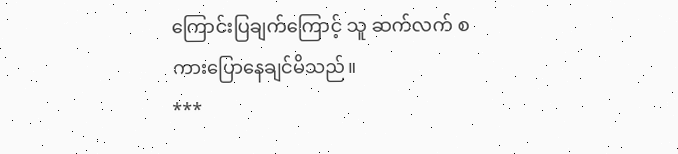ကြောင်းပြချက်ကြောင့် သူ ဆက်လက် စကားပြောနေချင်မိသည်။
***